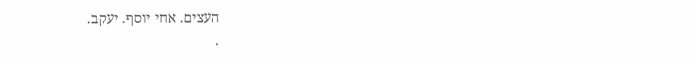העצים. אחי יוסף. יעקב.
.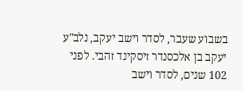בשבוע שעבר, לסדר וישב יעקב, נלב"ע יעקב בן אלכסנדר זיסקינד זהבי. לפני 102 שנים, לסדר וישב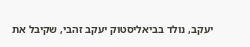יעקב, נולד בביאליסטוק יעקב זהבי, שקיבל את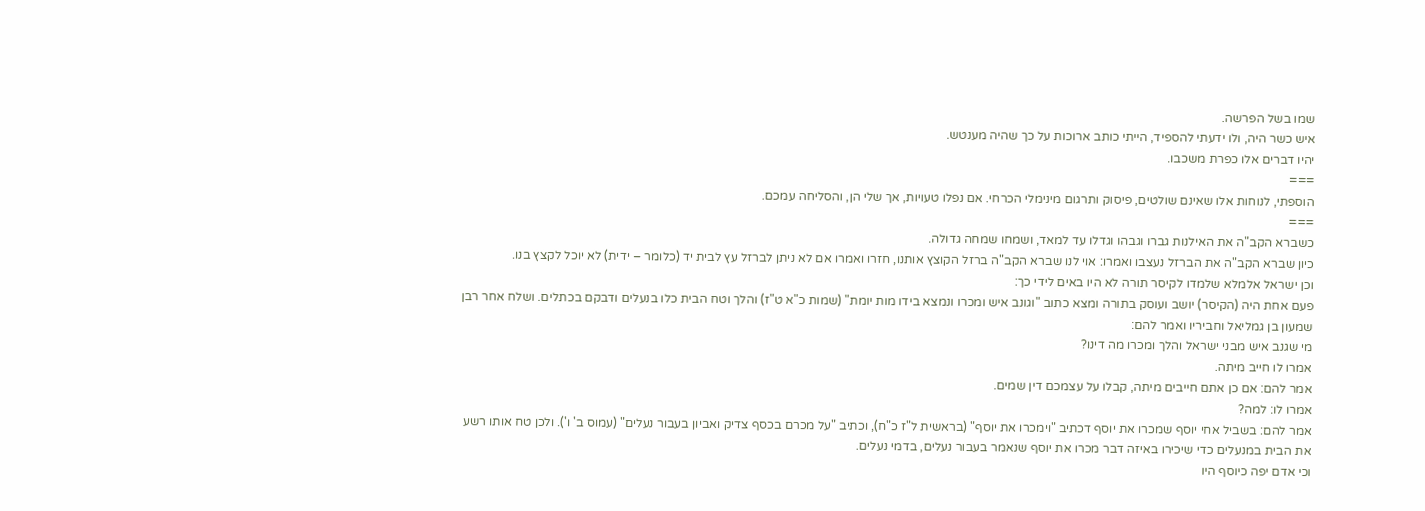שמו בשל הפרשה.
איש כשר היה, ולו ידעתי להספיד, הייתי כותב ארוכות על כך שהיה מענטש.
יהיו דברים אלו כפרת משכבו.
===
הוספתי, לנוחות אלו שאינם שולטים, פיסוק ותרגום מינימלי הכרחי. אם נפלו טעויות, אך שלי הן, והסליחה עמכם.
===
כשברא הקב"ה את האילנות גברו וגבהו וגדלו עד למאד, ושמחו שמחה גדולה.
כיון שברא הקב"ה את הברזל נעצבו ואמרו: אוי לנו שברא הקב"ה ברזל הקוצץ אותנו, חזרו ואמרו אם לא ניתן לברזל עץ לבית יד (כלומר – ידית) לא יוכל לקצץ בנו.
וכן ישראל אלמלא שלמדו לקיסר תורה לא היו באים לידי כך:
פעם אחת היה (הקיסר) יושב ועוסק בתורה ומצא כתוב "וגונב איש ומכרו ונמצא בידו מות יומת" (שמות כ"א ט"ז) והלך וטח הבית כלו בנעלים ודבקם בכתלים. ושלח אחר רבן שמעון בן גמליאל וחביריו ואמר להם:
מי שגנב איש מבני ישראל והלך ומכרו מה דינו?
אמרו לו חייב מיתה.
אמר להם: אם כן אתם חייבים מיתה, קבלו על עצמכם דין שמים.
אמרו לו: למה?
אמר להם: בשביל אחי יוסף שמכרו את יוסף דכתיב "וימכרו את יוסף" (בראשית ל"ז כ"ח), וכתיב "על מכרם בכסף צדיק ואביון בעבור נעלים" (עמוס ב' ו'). ולכן טח אותו רשע את הבית במנעלים כדי שיכירו באיזה דבר מכרו את יוסף שנאמר בעבור נעלים, בדמי נעלים.
וכי אדם יפה כיוסף היו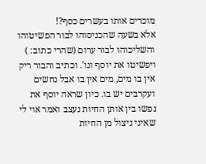מוכרים אותו בעשרים כסף?!
אלא בשעה שהכניסוהו לבור הפשיטוהו והשליכוהו לבור ערום (שהרי כתוב: ) ויפשיטו את יוסף וגו'. וכתיב והבור ריק אין בו מים, מים אין בו אבל נחשים ועקרבים יש בו. כיון שראה יוסף את נפשו בין אותן החיות נעצב ואמר אוי לי שאיני ניצול מן החיות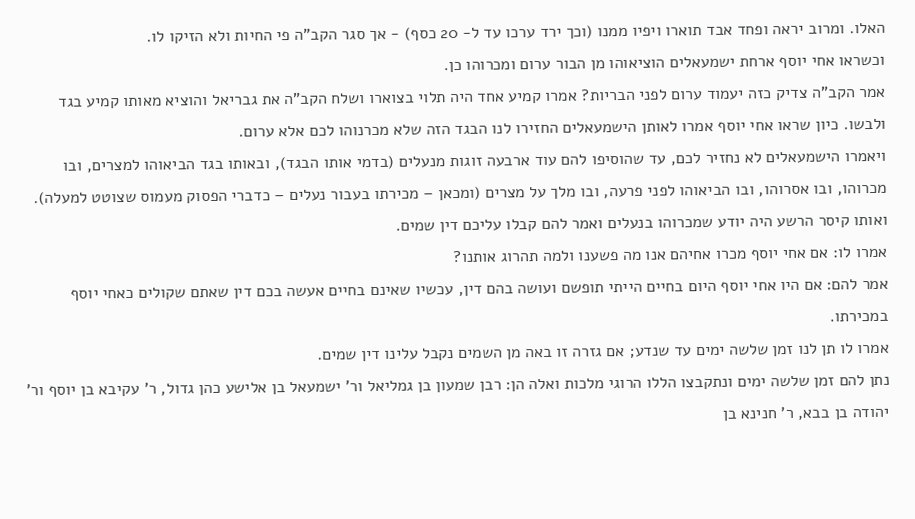האלו. ומרוב יראה ופחד אבד תוארו ויפיו ממנו (וכך ירד ערכו עד ל- 20 כסף) - אך סגר הקב"ה פי החיות ולא הזיקו לו.
וכשראו אחי יוסף ארחת ישמעאלים הוציאוהו מן הבור ערום ומכרוהו כן.
אמר הקב"ה צדיק כזה יעמוד ערום לפני הבריות? אמרו קמיע אחד היה תלוי בצוארו ושלח הקב"ה את גבריאל והוציא מאותו קמיע בגד ולבשו. כיון שראו אחי יוסף אמרו לאותן הישמעאלים החזירו לנו הבגד הזה שלא מכרנוהו לכם אלא ערום.
ויאמרו הישמעאלים לא נחזיר לכם, עד שהוסיפו להם עוד ארבעה זוגות מנעלים (בדמי אותו הבגד), ובאותו בגד הביאוהו למצרים, ובו מכרוהו, ובו אסרוהו, ובו הביאוהו לפני פרעה, ובו מלך על מצרים (ומכאן – מכירתו בעבור נעלים – כדברי הפסוק מעמוס שצוטט למעלה).
ואותו קיסר הרשע היה יודע שמכרוהו בנעלים ואמר להם קבלו עליכם דין שמים.
אמרו לו: אם אחי יוסף מכרו אחיהם אנו מה פשענו ולמה תהרוג אותנו?
אמר להם: אם היו אחי יוסף היום בחיים הייתי תופשם ועושה בהם דין, עכשיו שאינם בחיים אעשה בכם דין שאתם שקולים כאחי יוסף במכירתו.
אמרו לו תן לנו זמן שלשה ימים עד שנדע; אם גזרה זו באה מן השמים נקבל עלינו דין שמים.
נתן להם זמן שלשה ימים ונתקבצו הללו הרוגי מלכות ואלה הן: רבן שמעון בן גמליאל ור' ישמעאל בן אלישע כהן גדול, ר' עקיבא בן יוסף ור' יהודה בן בבא, ר' חנינא בן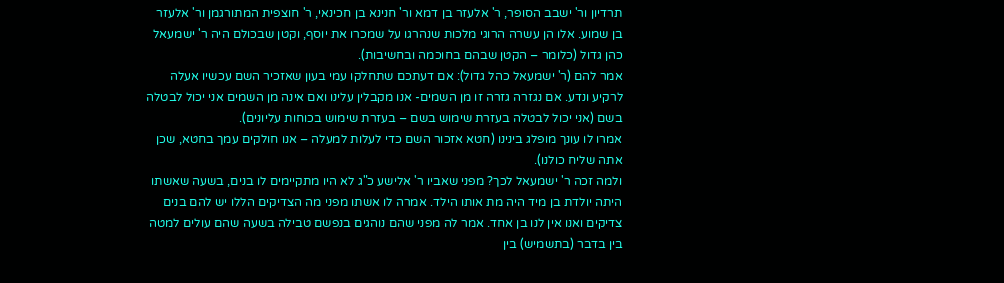תרדיון ור' ישבב הסופר, ר' אלעזר בן דמא ור' חנינא בן חכינאי, ר' חוצפית המתורגמן ור' אלעזר בן שמוע. אלו הן עשרה הרוגי מלכות שנהרגו על שמכרו את יוסף, וקטן שבכולם היה ר' ישמעאל כהן גדול (כלומר – הקטן שבהם בחוכמה ובחשיבות).
אמר להם (ר' ישמעאל כהל גדול): אם דעתכם שתחלקו עמי בעון שאזכיר השם עכשיו אעלה לרקיע ונדע. אם נגזרה גזרה זו מן השמים- אנו מקבלין עלינו ואם אינה מן השמים אני יכול לבטלה בשם (אני יכול לבטלה בעזרת שימוש בשם – בעזרת שימוש בכוחות עליונים).
אמרו לו עונך מופלג בינינו (חטא אזכור השם כדי לעלות למעלה – אנו חולקים עמך בחטא, שכן אתה שליח כולנו).
ולמה זכה ר' ישמעאל לכך? מפני שאביו ר' אלישע כ"ג לא היו מתקיימים לו בנים, בשעה שאשתו היתה יולדת בן מיד היה מת אותו הילד. אמרה לו אשתו מפני מה הצדיקים הללו יש להם בנים צדיקים ואנו אין לנו בן אחד. אמר לה מפני שהם נוהגים בנפשם טבילה בשעה שהם עולים למטה בין בדבר (בתשמיש) בין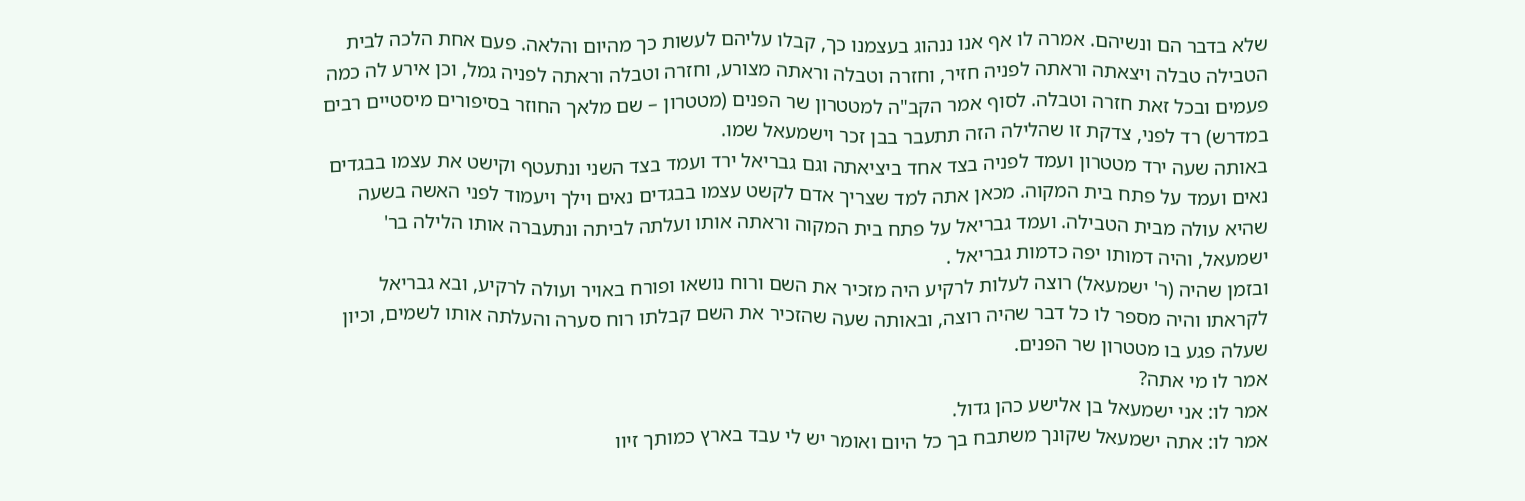שלא בדבר הם ונשיהם. אמרה לו אף אנו ננהוג בעצמנו כך, קבלו עליהם לעשות כך מהיום והלאה. פעם אחת הלכה לבית הטבילה טבלה ויצאתה וראתה לפניה חזיר, וחזרה וטבלה וראתה מצורע, וחזרה וטבלה וראתה לפניה גמל, וכן אירע לה כמה פעמים ובכל זאת חזרה וטבלה. לסוף אמר הקב"ה למטטרון שר הפנים (מטטרון – שם מלאך החוזר בסיפורים מיסטיים רבים במדרש) רד לפני, צדקת זו שהלילה הזה תתעבר בבן זכר וישמעאל שמו.
באותה שעה ירד מטטרון ועמד לפניה בצד אחד ביציאתה וגם גבריאל ירד ועמד בצד השני ונתעטף וקישט את עצמו בבגדים נאים ועמד על פתח בית המקוה. מכאן אתה למד שצריך אדם לקשט עצמו בבגדים נאים וילך ויעמוד לפני האשה בשעה שהיא עולה מבית הטבילה. ועמד גבריאל על פתח בית המקוה וראתה אותו ועלתה לביתה ונתעברה אותו הלילה בר' ישמעאל, והיה דמותו יפה כדמות גבריאל .
ובזמן שהיה (ר' ישמעאל) רוצה לעלות לרקיע היה מזכיר את השם ורוח נושאו ופורח באויר ועולה לרקיע, ובא גבריאל לקראתו והיה מספר לו כל דבר שהיה רוצה, ובאותה שעה שהזכיר את השם קבלתו רוח סערה והעלתה אותו לשמים, וכיון שעלה פגע בו מטטרון שר הפנים.
אמר לו מי אתה?
אמר לו: אני ישמעאל בן אלישע כהן גדול.
אמר לו: אתה ישמעאל שקונך משתבח בך כל היום ואומר יש לי עבד בארץ כמותך זיוו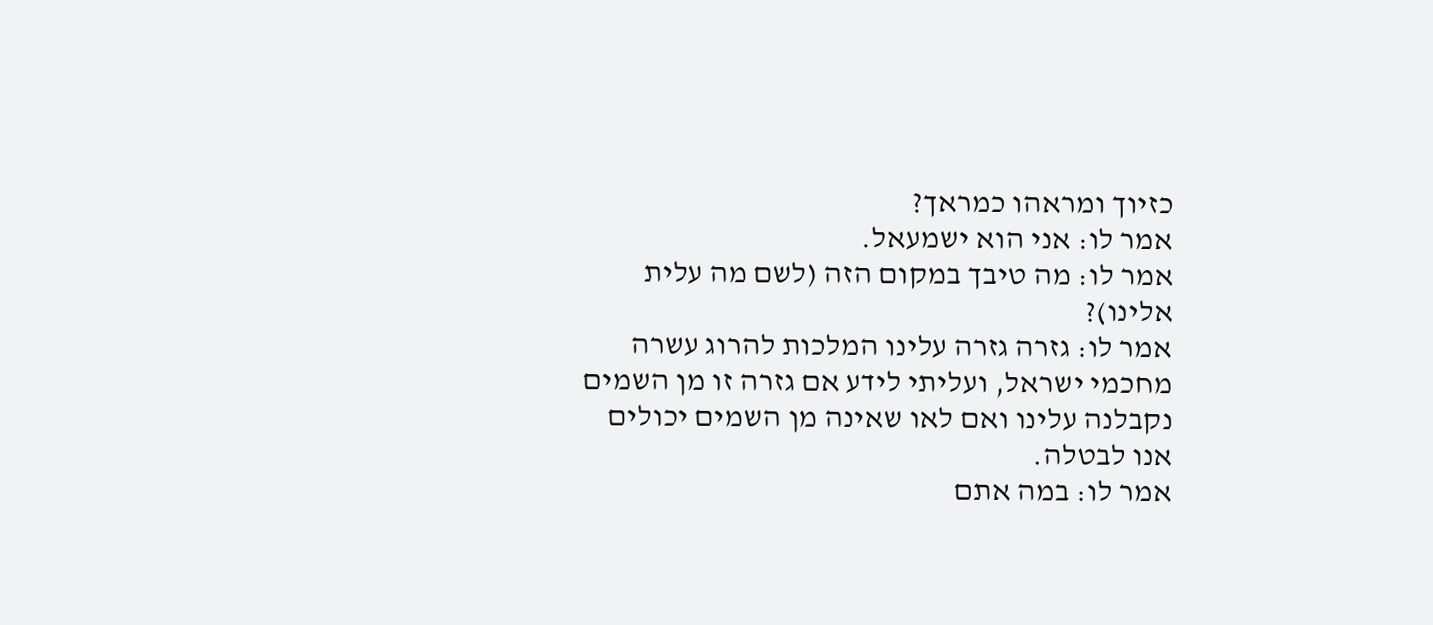כזיוך ומראהו כמראך?
אמר לו: אני הוא ישמעאל.
אמר לו: מה טיבך במקום הזה (לשם מה עלית אלינו)?
אמר לו: גזרה גזרה עלינו המלכות להרוג עשרה מחכמי ישראל, ועליתי לידע אם גזרה זו מן השמים נקבלנה עלינו ואם לאו שאינה מן השמים יכולים אנו לבטלה.
אמר לו: במה אתם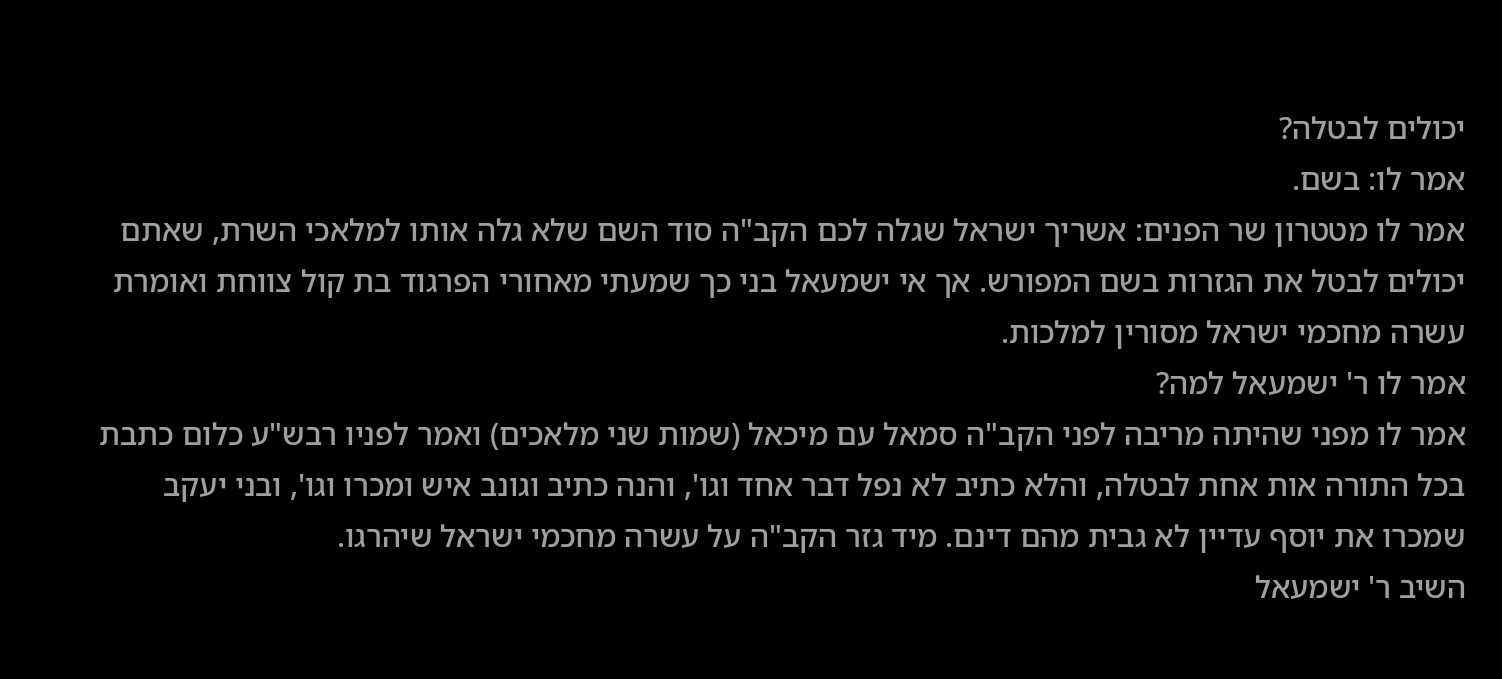יכולים לבטלה?
אמר לו: בשם.
אמר לו מטטרון שר הפנים: אשריך ישראל שגלה לכם הקב"ה סוד השם שלא גלה אותו למלאכי השרת, שאתם יכולים לבטל את הגזרות בשם המפורש. אך אי ישמעאל בני כך שמעתי מאחורי הפרגוד בת קול צווחת ואומרת עשרה מחכמי ישראל מסורין למלכות.
אמר לו ר' ישמעאל למה?
אמר לו מפני שהיתה מריבה לפני הקב"ה סמאל עם מיכאל (שמות שני מלאכים) ואמר לפניו רבש"ע כלום כתבת בכל התורה אות אחת לבטלה, והלא כתיב לא נפל דבר אחד וגו', והנה כתיב וגונב איש ומכרו וגו', ובני יעקב שמכרו את יוסף עדיין לא גבית מהם דינם. מיד גזר הקב"ה על עשרה מחכמי ישראל שיהרגו.
השיב ר' ישמעאל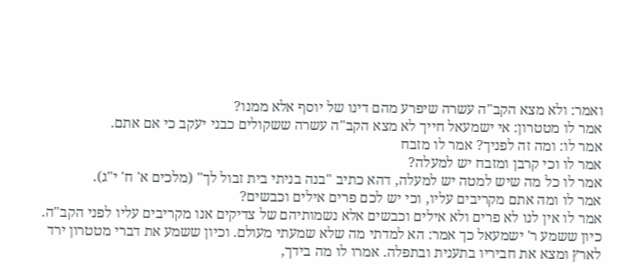ואמר: ולא מצא הקב"ה עשרה שיפרע מהם דינו של יוסף אלא ממנו?
אמר לו מטטרון: אי ישמעאל חייך לא מצא הקב"ה עשרה ששקולים כבני יעקב כי אם אתם.
אמר לו: ומה זה לפניך? אמר לו מזבח
אמר לו וכי קרבן ומזבח יש למעלה?
אמר לו כל מה שיש למטה יש למעלה, דהא כתיב "בנה בניתי בית זבול לך" (מלכים א' ח' י"ג).
אמר לו ומה אתם מקריבים עליו, וכי יש לכם פרים אילים וכבשים?
אמר לו אין לנו לא פרים ולא אילים וכבשים אלא נשמותיהם של צדיקים אנו מקריבים עליו לפני הקב"ה.
כיון ששמע ר' ישמעאל כך אמר: הא למדתי מה שלא שמעתי מעולם. וכיון ששמע את דברי מטטרון ירד לארץ ומצא את חביריו בתענית ובתפלה. אמרו לו מה בידך,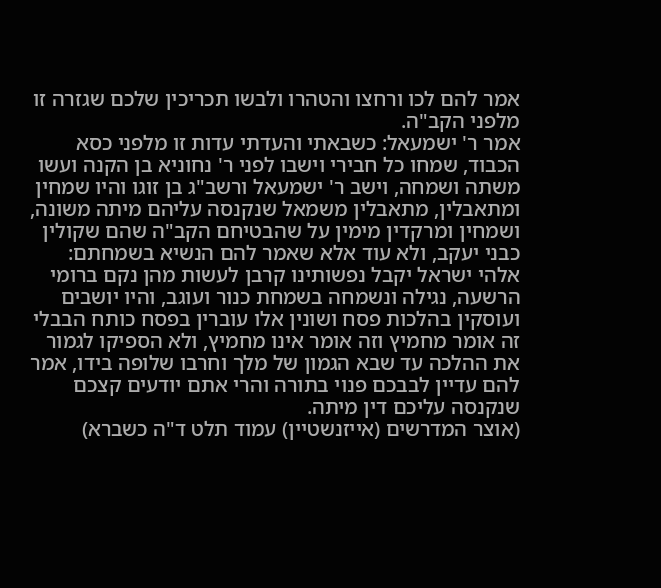אמר להם לכו ורחצו והטהרו ולבשו תכריכין שלכם שגזרה זו מלפני הקב"ה.
אמר ר' ישמעאל: כשבאתי והעדתי עדות זו מלפני כסא הכבוד, שמחו כל חבירי וישבו לפני ר' נחוניא בן הקנה ועשו משתה ושמחה, וישב ר' ישמעאל ורשב"ג בן זוגו והיו שמחין ומתאבלין, מתאבלין משמאל שנקנסה עליהם מיתה משונה, ושמחין ומרקדין מימין על שהבטיחם הקב"ה שהם שקולין כבני יעקב, ולא עוד אלא שאמר להם הנשיא בשמחתם: אלהי ישראל יקבל נפשותינו קרבן לעשות מהן נקם ברומי הרשעה, נגילה ונשמחה בשמחת כנור ועוגב, והיו יושבים ועוסקין בהלכות פסח ושונין אלו עוברין בפסח כותח הבבלי זה אומר מחמיץ וזה אומר אינו מחמיץ, ולא הספיקו לגמור את ההלכה עד שבא הגמון של מלך וחרבו שלופה בידו, אמר להם עדיין לבבכם פנוי בתורה והרי אתם יודעים קצכם שנקנסה עליכם דין מיתה.
(אוצר המדרשים (אייזנשטיין) עמוד תלט ד"ה כשברא)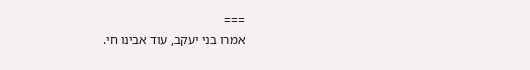===
אמרו בני יעקב, עוד אבינו חי.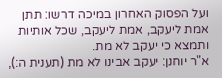ועל הפסוק האחרון במיכה דרשו: תתן אמת ליעקב, אמת ליעקב, שכל אותיות ותמצא כי יעקב לא מת.
א"ר יוחנן: יעקב אבינו לא מת (תענית ה:),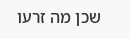שכן מה זרעו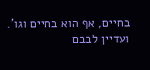בחיים, אף הוא בחיים וגו'.
ועדיין לבבם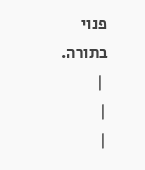פנוי בתורה.
 |
|
|